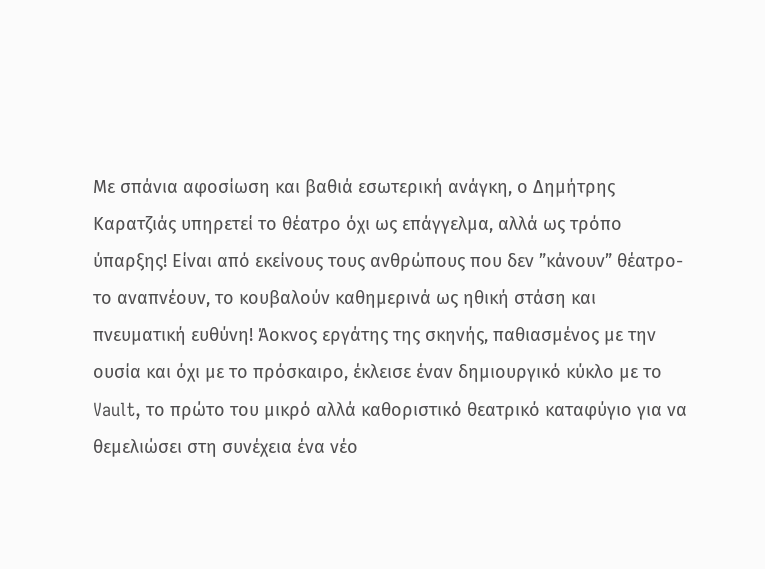Με σπάνια αφοσίωση και βαθιά εσωτερική ανάγκη, ο Δημήτρης Καρατζιάς υπηρετεί το θέατρο όχι ως επάγγελμα, αλλά ως τρόπο ύπαρξης! Είναι από εκείνους τους ανθρώπους που δεν ”κάνουν” θέατρο- το αναπνέουν, το κουβαλούν καθημερινά ως ηθική στάση και πνευματική ευθύνη! Άοκνος εργάτης της σκηνής, παθιασμένος με την ουσία και όχι με το πρόσκαιρο, έκλεισε έναν δημιουργικό κύκλο με το Vault, το πρώτο του μικρό αλλά καθοριστικό θεατρικό καταφύγιο για να θεμελιώσει στη συνέχεια ένα νέο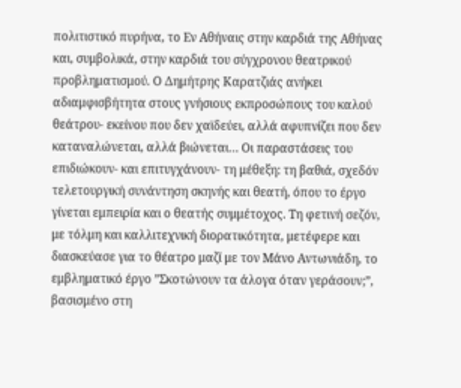πολιτιστικό πυρήνα, το Εν Αθήναις στην καρδιά της Αθήνας και, συμβολικά, στην καρδιά του σύγχρονου θεατρικού προβληματισμού. Ο Δημήτρης Καρατζιάς ανήκει αδιαμφισβήτητα στους γνήσιους εκπροσώπους του καλού θεάτρου- εκείνου που δεν χαϊδεύει, αλλά αφυπνίζει που δεν καταναλώνεται, αλλά βιώνεται… Οι παραστάσεις του επιδιώκουν- και επιτυγχάνουν- τη μέθεξη: τη βαθιά, σχεδόν τελετουργική συνάντηση σκηνής και θεατή, όπου το έργο γίνεται εμπειρία και ο θεατής συμμέτοχος. Τη φετινή σεζόν, με τόλμη και καλλιτεχνική διορατικότητα, μετέφερε και διασκεύασε για το θέατρο μαζί με τον Μάνο Αντωνιάδη, το εμβληματικό έργο ”Σκοτώνουν τα άλογα όταν γεράσουν;”, βασισμένο στη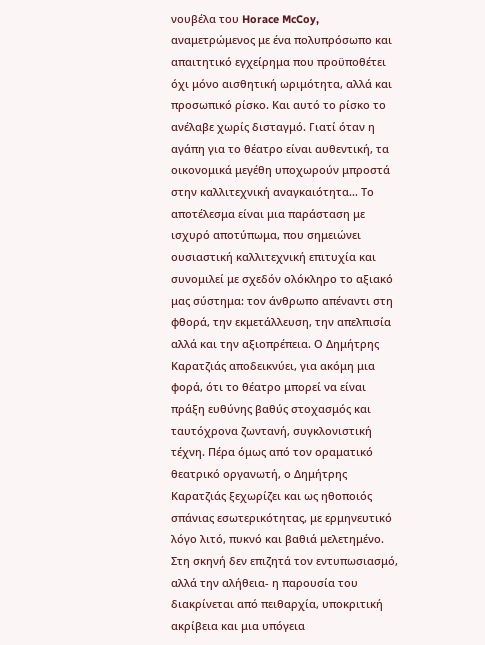νουβέλα του Horace McCoy, αναμετρώμενος με ένα πολυπρόσωπο και απαιτητικό εγχείρημα που προϋποθέτει όχι μόνο αισθητική ωριμότητα, αλλά και προσωπικό ρίσκο. Και αυτό το ρίσκο το ανέλαβε χωρίς δισταγμό. Γιατί όταν η αγάπη για το θέατρο είναι αυθεντική, τα οικονομικά μεγέθη υποχωρούν μπροστά στην καλλιτεχνική αναγκαιότητα… Το αποτέλεσμα είναι μια παράσταση με ισχυρό αποτύπωμα, που σημειώνει ουσιαστική καλλιτεχνική επιτυχία και συνομιλεί με σχεδόν ολόκληρο το αξιακό μας σύστημα: τον άνθρωπο απέναντι στη φθορά, την εκμετάλλευση, την απελπισία αλλά και την αξιοπρέπεια. Ο Δημήτρης Καρατζιάς αποδεικνύει, για ακόμη μια φορά, ότι το θέατρο μπορεί να είναι πράξη ευθύνης βαθύς στοχασμός και ταυτόχρονα ζωντανή, συγκλονιστική τέχνη. Πέρα όμως από τον οραματικό θεατρικό οργανωτή, ο Δημήτρης Καρατζιάς ξεχωρίζει και ως ηθοποιός σπάνιας εσωτερικότητας, με ερμηνευτικό λόγο λιτό, πυκνό και βαθιά μελετημένο. Στη σκηνή δεν επιζητά τον εντυπωσιασμό, αλλά την αλήθεια- η παρουσία του διακρίνεται από πειθαρχία, υποκριτική ακρίβεια και μια υπόγεια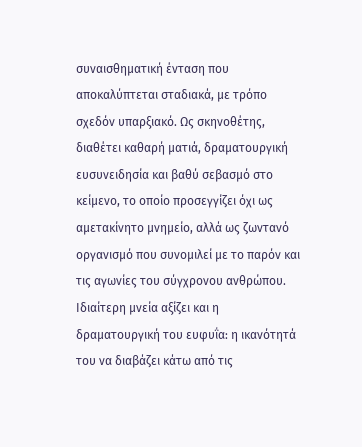συναισθηματική ένταση που αποκαλύπτεται σταδιακά, με τρόπο σχεδόν υπαρξιακό. Ως σκηνοθέτης, διαθέτει καθαρή ματιά, δραματουργική ευσυνειδησία και βαθύ σεβασμό στο κείμενο, το οποίο προσεγγίζει όχι ως αμετακίνητο μνημείο, αλλά ως ζωντανό οργανισμό που συνομιλεί με το παρόν και τις αγωνίες του σύγχρονου ανθρώπου. Ιδιαίτερη μνεία αξίζει και η δραματουργική του ευφυΐα: η ικανότητά του να διαβάζει κάτω από τις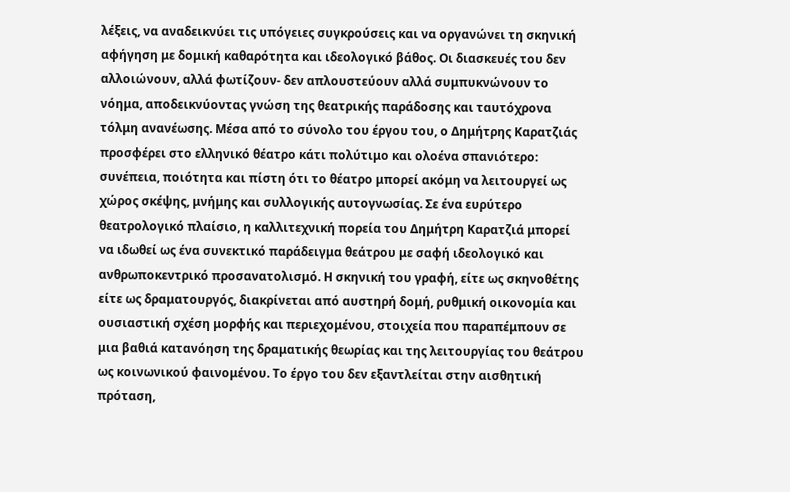λέξεις, να αναδεικνύει τις υπόγειες συγκρούσεις και να οργανώνει τη σκηνική αφήγηση με δομική καθαρότητα και ιδεολογικό βάθος. Οι διασκευές του δεν αλλοιώνουν, αλλά φωτίζουν- δεν απλουστεύουν αλλά συμπυκνώνουν το νόημα, αποδεικνύοντας γνώση της θεατρικής παράδοσης και ταυτόχρονα τόλμη ανανέωσης. Μέσα από το σύνολο του έργου του, ο Δημήτρης Καρατζιάς προσφέρει στο ελληνικό θέατρο κάτι πολύτιμο και ολοένα σπανιότερο: συνέπεια, ποιότητα και πίστη ότι το θέατρο μπορεί ακόμη να λειτουργεί ως χώρος σκέψης, μνήμης και συλλογικής αυτογνωσίας. Σε ένα ευρύτερο θεατρολογικό πλαίσιο, η καλλιτεχνική πορεία του Δημήτρη Καρατζιά μπορεί να ιδωθεί ως ένα συνεκτικό παράδειγμα θεάτρου με σαφή ιδεολογικό και ανθρωποκεντρικό προσανατολισμό. Η σκηνική του γραφή, είτε ως σκηνοθέτης είτε ως δραματουργός, διακρίνεται από αυστηρή δομή, ρυθμική οικονομία και ουσιαστική σχέση μορφής και περιεχομένου, στοιχεία που παραπέμπουν σε μια βαθιά κατανόηση της δραματικής θεωρίας και της λειτουργίας του θεάτρου ως κοινωνικού φαινομένου. Το έργο του δεν εξαντλείται στην αισθητική πρόταση,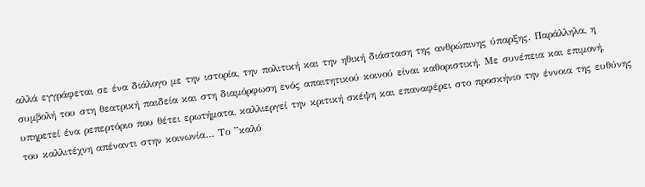αλλά εγγράφεται σε ένα διάλογο με την ιστορία, την πολιτική και την ηθική διάσταση της ανθρώπινης ύπαρξης. Παράλληλα, η συμβολή του στη θεατρική παιδεία και στη διαμόρφωση ενός απαιτητικού κοινού είναι καθοριστική. Με συνέπεια και επιμονή, υπηρετεί ένα ρεπερτόριο που θέτει ερωτήματα, καλλιεργεί την κριτική σκέψη και επαναφέρει στο προσκήνιο την έννοια της ευθύνης του καλλιτέχνη απέναντι στην κοινωνία… Το ”καλό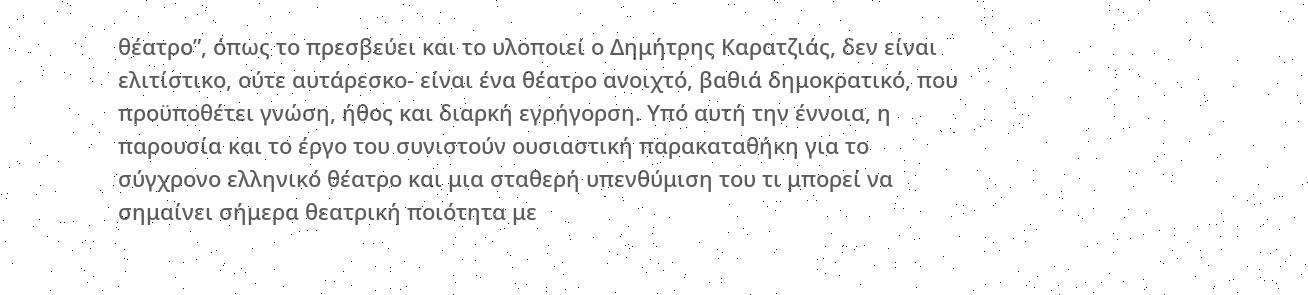θέατρο”, όπως το πρεσβεύει και το υλοποιεί ο Δημήτρης Καρατζιάς, δεν είναι ελιτίστικο, ούτε αυτάρεσκο- είναι ένα θέατρο ανοιχτό, βαθιά δημοκρατικό, που προϋποθέτει γνώση, ήθος και διαρκή εγρήγορση. Υπό αυτή την έννοια, η παρουσία και το έργο του συνιστούν ουσιαστική παρακαταθήκη για το σύγχρονο ελληνικό θέατρο και μια σταθερή υπενθύμιση του τι μπορεί να σημαίνει σήμερα θεατρική ποιότητα με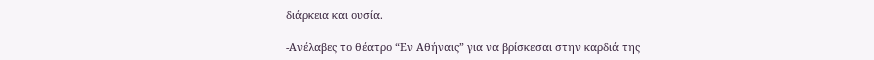διάρκεια και ουσία.

-Ανέλαβες το θέατρο “Εν Αθήναις” για να βρίσκεσαι στην καρδιά της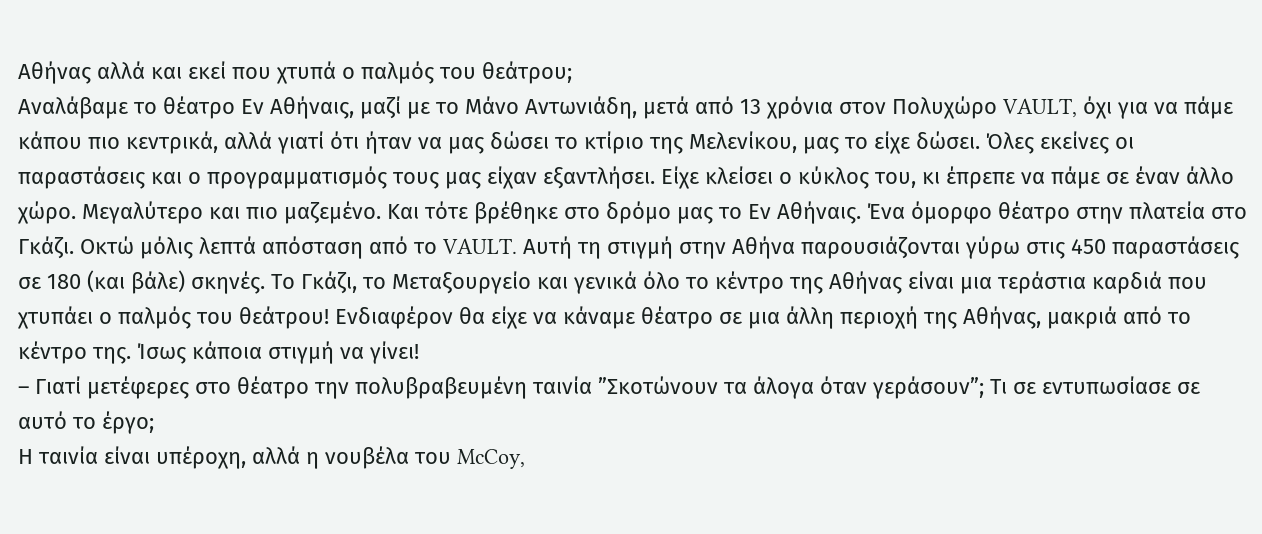Αθήνας αλλά και εκεί που χτυπά ο παλμός του θεάτρου;
Αναλάβαμε το θέατρο Εν Αθήναις, μαζί με το Μάνο Αντωνιάδη, μετά από 13 χρόνια στον Πολυχώρο VAULT, όχι για να πάμε κάπου πιο κεντρικά, αλλά γιατί ότι ήταν να μας δώσει το κτίριο της Μελενίκου, μας το είχε δώσει. Όλες εκείνες οι παραστάσεις και ο προγραμματισμός τους μας είχαν εξαντλήσει. Είχε κλείσει ο κύκλος του, κι έπρεπε να πάμε σε έναν άλλο χώρο. Μεγαλύτερο και πιο μαζεμένο. Και τότε βρέθηκε στο δρόμο μας το Εν Αθήναις. Ένα όμορφο θέατρο στην πλατεία στο Γκάζι. Οκτώ μόλις λεπτά απόσταση από το VAULT. Αυτή τη στιγμή στην Αθήνα παρουσιάζονται γύρω στις 450 παραστάσεις σε 180 (και βάλε) σκηνές. Το Γκάζι, το Μεταξουργείο και γενικά όλο το κέντρο της Αθήνας είναι μια τεράστια καρδιά που χτυπάει ο παλμός του θεάτρου! Ενδιαφέρον θα είχε να κάναμε θέατρο σε μια άλλη περιοχή της Αθήνας, μακριά από το κέντρο της. Ίσως κάποια στιγμή να γίνει!
– Γιατί μετέφερες στο θέατρο την πολυβραβευμένη ταινία ”Σκοτώνουν τα άλογα όταν γεράσουν”; Τι σε εντυπωσίασε σε αυτό το έργο;
Η ταινία είναι υπέροχη, αλλά η νουβέλα του McCoy,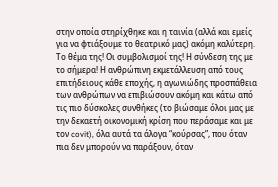στην οποία στηρίχθηκε και η ταινία (αλλά και εμείς για να φτιάξουμε το θεατρικό μας) ακόμη καλύτερη. Το θέμα της! Οι συμβολισμοί της! Η σύνδεση της με το σήμερα! Η ανθρώπινη εκμετάλλευση από τους επιτήδειους κάθε εποχής, η αγωνιώδης προσπάθεια των ανθρώπων να επιβιώσουν ακόμη και κάτω από τις πιο δύσκολες συνθήκες (το βιώσαμε όλοι μας με την δεκαετή οικονομική κρίση που περάσαμε και με τον covit), όλα αυτά τα άλογα “κούρσας”, που όταν πια δεν μπορούν να παράξουν, όταν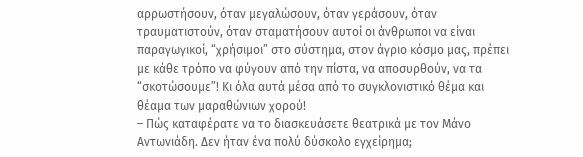αρρωστήσουν, όταν μεγαλώσουν, όταν γεράσουν, όταν τραυματιστούν, όταν σταματήσουν αυτοί οι άνθρωποι να είναι παραγωγικοί, “χρήσιμοι” στο σύστημα, στον άγριο κόσμο μας, πρέπει με κάθε τρόπο να φύγουν από την πίστα, να αποσυρθούν, να τα “σκοτώσουμε”! Κι όλα αυτά μέσα από το συγκλονιστικό θέμα και θέαμα των μαραθώνιων χορού!
– Πώς καταφέρατε να το διασκευάσετε θεατρικά με τον Μάνο Αντωνιάδη. Δεν ήταν ένα πολύ δύσκολο εγχείρημα;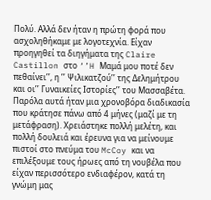Πολύ. Αλλά δεν ήταν η πρώτη φορά που ασχοληθήκαμε με λογοτεχνία. Είχαν προηγηθεί τα διηγήματα της Claire Castillon στο ‘’H Μαμά μου ποτέ δεν πεθαίνει’’, η ’’ Ψιλικατζού’’ της Δελημήτρου και οι’’ Γυναικείες Ιστορίες’’ του Μασσαβέτα. Παρόλα αυτά ήταν μια χρονοβόρα διαδικασία που κράτησε πάνω από 4 μήνες (μαζί με τη μετάφραση). Χρειάστηκε πολλή μελέτη, και πολλή δουλειά και έρευνα για να μείνουμε πιστοί στο πνεύμα του McCoy και να επιλέξουμε τους ήρωες από τη νουβέλα που είχαν περισσότερο ενδιαφέρον, κατά τη γνώμη μας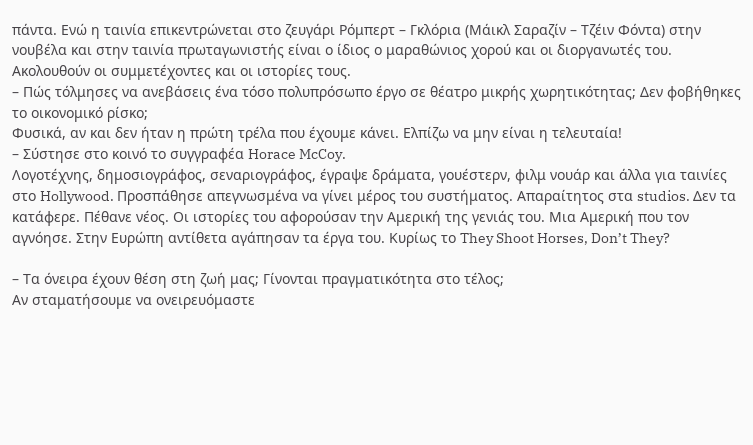πάντα. Ενώ η ταινία επικεντρώνεται στο ζευγάρι Ρόμπερτ – Γκλόρια (Μάικλ Σαραζίν – Τζέιν Φόντα) στην νουβέλα και στην ταινία πρωταγωνιστής είναι ο ίδιος ο μαραθώνιος χορού και οι διοργανωτές του. Ακολουθούν οι συμμετέχοντες και οι ιστορίες τους.
– Πώς τόλμησες να ανεβάσεις ένα τόσο πολυπρόσωπο έργο σε θέατρο μικρής χωρητικότητας; Δεν φοβήθηκες το οικονομικό ρίσκο;
Φυσικά, αν και δεν ήταν η πρώτη τρέλα που έχουμε κάνει. Ελπίζω να μην είναι η τελευταία!
– Σύστησε στο κοινό το συγγραφέα Horace McCoy.
Λογοτέχνης, δημοσιογράφος, σεναριογράφος, έγραψε δράματα, γουέστερν, φιλμ νουάρ και άλλα για ταινίες στο Hollywood. Προσπάθησε απεγνωσμένα να γίνει μέρος του συστήματος. Απαραίτητος στα studios. Δεν τα κατάφερε. Πέθανε νέος. Οι ιστορίες του αφορούσαν την Αμερική της γενιάς του. Μια Αμερική που τον αγνόησε. Στην Ευρώπη αντίθετα αγάπησαν τα έργα του. Κυρίως το They Shoot Horses, Don’t They?

– Τα όνειρα έχουν θέση στη ζωή μας; Γίνονται πραγματικότητα στο τέλος;
Αν σταματήσουμε να ονειρευόμαστε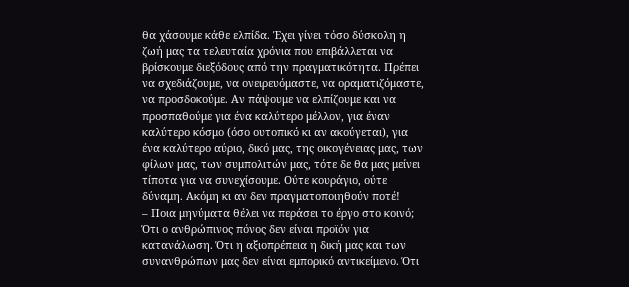θα χάσουμε κάθε ελπίδα. Έχει γίνει τόσο δύσκολη η ζωή μας τα τελευταία χρόνια που επιβάλλεται να βρίσκουμε διεξόδους από την πραγματικότητα. Πρέπει να σχεδιάζουμε, να ονειρευόμαστε, να οραματιζόμαστε, να προσδοκούμε. Αν πάψουμε να ελπίζουμε και να προσπαθούμε για ένα καλύτερο μέλλον, για έναν καλύτερο κόσμο (όσο ουτοπικό κι αν ακούγεται), για ένα καλύτερο αύριο, δικό μας, της οικογένειας μας, των φίλων μας, των συμπολιτών μας, τότε δε θα μας μείνει τίποτα για να συνεχίσουμε. Ούτε κουράγιο, ούτε δύναμη. Ακόμη κι αν δεν πραγματοποιηθούν ποτέ!
– Ποια μηνύματα θέλει να περάσει το έργο στο κοινό;
Ότι ο ανθρώπινος πόνος δεν είναι προϊόν για κατανάλωση. Ότι η αξιοπρέπεια η δική μας και των συνανθρώπων μας δεν είναι εμπορικό αντικείμενο. Ότι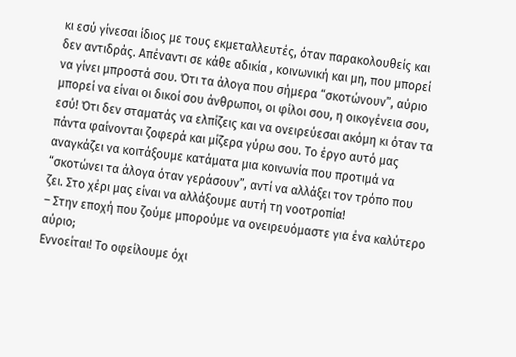κι εσύ γίνεσαι ίδιος με τους εκμεταλλευτές, όταν παρακολουθείς και δεν αντιδράς. Απέναντι σε κάθε αδικία , κοινωνική και μη, που μπορεί να γίνει μπροστά σου. Ότι τα άλογα που σήμερα “σκοτώνουν”, αύριο μπορεί να είναι οι δικοί σου άνθρωποι, οι φίλοι σου, η οικογένεια σου, εσύ! Ότι δεν σταματάς να ελπίζεις και να ονειρεύεσαι ακόμη κι όταν τα πάντα φαίνονται ζοφερά και μίζερα γύρω σου. Το έργο αυτό μας αναγκάζει να κοιτάξουμε κατάματα μια κοινωνία που προτιμά να “σκοτώνει τα άλογα όταν γεράσουν”, αντί να αλλάξει τον τρόπο που ζει. Στο χέρι μας είναι να αλλάξουμε αυτή τη νοοτροπία!
– Στην εποχή που ζούμε μπορούμε να ονειρευόμαστε για ένα καλύτερο αύριο;
Εννοείται! Το οφείλουμε όχι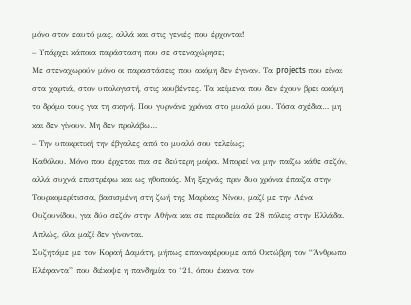μόνο στον εαυτό μας, αλλά και στις γενιές που έρχονται!
– Υπάρχει κάποια παράσταση που σε στεναχώρησε;
Με στεναχωρούν μόνο οι παραστάσεις που ακόμη δεν έγιναν. Τα projects που είναι στα χαρτιά, στον υπολογιστή, στις κουβέντες. Τα κείμενα που δεν έχουν βρει ακόμη το δρόμο τους για τη σκηνή. Που γυρνάνε χρόνια στο μυαλό μου. Τόσα σχέδια… μη και δεν γίνουν. Μη δεν προλάβω…
– Την υποκριτική την έβγαλες από το μυαλό σου τελείως;
Καθόλου. Μόνο που έρχεται πια σε δεύτερη μοίρα. Μπορεί να μην παίζω κάθε σεζόν, αλλά συχνά επιστρέφω και ως ηθοποιός. Μη ξεχνάς πριν δυο χρόνια έπαιζα στην Τουρκομερίτισσα, βασισμένη στη ζωή της Μαρίκας Νίνου, μαζί με την Λένα Ουζουνίδου, για δύο σεζόν στην Αθήνα και σε περιοδεία σε 28 πόλεις στην Ελλάδα. Απλώς, όλα μαζί δεν γίνονται.
Συζητάμε με τον Κοραή Δαμάτη, μήπως επαναφέρουμε από Οκτώβρη τον “Άνθρωπο Ελέφαντα” που διέκοψε η πανδημία το ‘21, όπου έκανα τον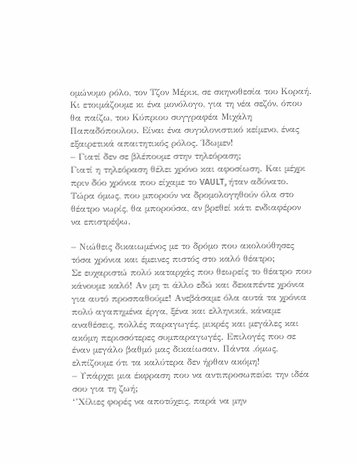ομώνυμο ρόλο, τον Τζον Μέρικ, σε σκηνοθεσία του Κοραή.
Κι ετοιμάζουμε κι ένα μονόλογο, για τη νέα σεζόν, όπου θα παίζω, του Κύπριου συγγραφέα Μιχάλη Παπαδόπουλου. Είναι ένα συγκλονιστικό κείμενο, ένας εξαιρετικά απαιτητικός ρόλος. Ίδωμεν!
– Γιατί δεν σε βλέπουμε στην τηλεόραση;
Γιατί η τηλεόραση θέλει χρόνο και αφοσίωση. Και μέχρι πριν δύο χρόνια που είχαμε το VAULT, ήταν αδύνατο. Τώρα όμως, που μπορούν να δρομολογηθούν όλα στο θέατρο νωρίς, θα μπορούσα, αν βρεθεί κάτι ενδιαφέρον να επιστρέψω.

– Νιώθεις δικαιωμένος με το δρόμο που ακολούθησες τόσα χρόνια και έμεινες πιστός στο καλό θέατρο;
Σε ευχαριστώ πολύ καταρχάς που θεωρείς το θέατρο που κάνουμε καλό! Αν μη τι άλλο εδώ και δεκαπέντε χρόνια για αυτό προσπαθούμε! Ανεβάσαμε όλα αυτά τα χρόνια πολύ αγαπημένα έργα, ξένα και ελληνικά, κάναμε αναθέσεις, πολλές παραγωγές, μικρές και μεγάλες και ακόμη περισσότερες συμπαραγωγές. Επιλογές που σε έναν μεγάλο βαθμό μας δικαίωσαν. Πάντα ,όμως, ελπίζουμε ότι τα καλύτερα δεν ήρθαν ακόμη!
– Υπάρχει μια έκφραση που να αντιπροσωπεύει την ιδέα σου για τη ζωή;
‘’Χίλιες φορές να αποτύχεις, παρά να μην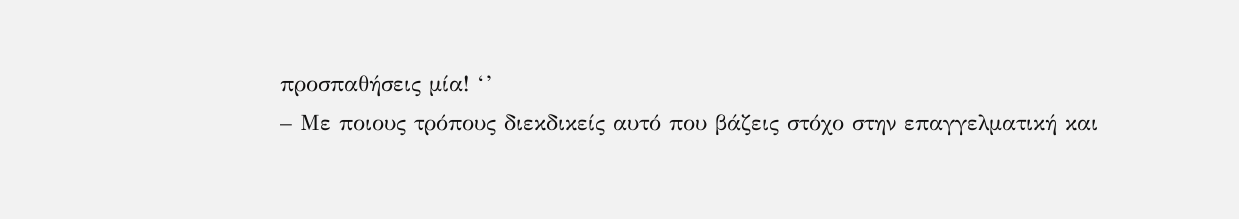προσπαθήσεις μία! ‘’
– Με ποιους τρόπους διεκδικείς αυτό που βάζεις στόχο στην επαγγελματική και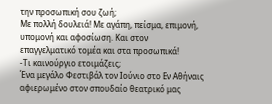την προσωπική σου ζωή;
Με πολλή δουλειά! Με αγάπη, πείσμα, επιμονή, υπομονή και αφοσίωση. Και στον επαγγελματικό τομέα και στα προσωπικά!
-Τι καινούργιο ετοιμάζεις;
Ένα μεγάλο Φεστιβάλ τον Ιούνιο στο Εν Αθήναις αφιερωμένο στον σπουδαίο θεατρικό μας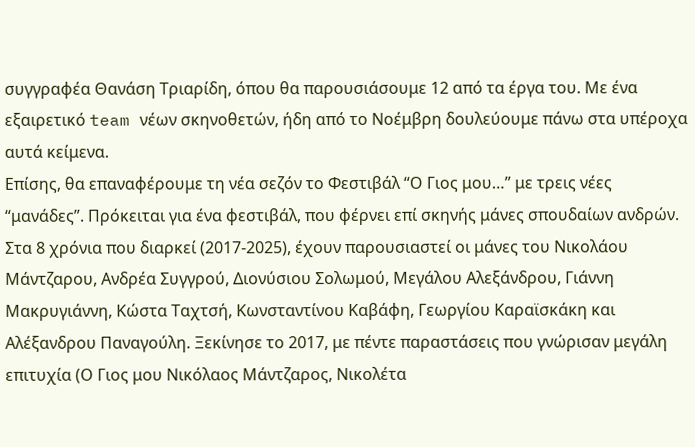συγγραφέα Θανάση Τριαρίδη, όπου θα παρουσιάσουμε 12 από τα έργα του. Με ένα εξαιρετικό team νέων σκηνοθετών, ήδη από το Νοέμβρη δουλεύουμε πάνω στα υπέροχα αυτά κείμενα.
Επίσης, θα επαναφέρουμε τη νέα σεζόν το Φεστιβάλ “Ο Γιος μου…” με τρεις νέες “μανάδες”. Πρόκειται για ένα φεστιβάλ, που φέρνει επί σκηνής μάνες σπουδαίων ανδρών. Στα 8 χρόνια που διαρκεί (2017-2025), έχουν παρουσιαστεί οι μάνες του Νικολάου Μάντζαρου, Ανδρέα Συγγρού, Διονύσιου Σολωμού, Μεγάλου Αλεξάνδρου, Γιάννη Μακρυγιάννη, Κώστα Ταχτσή, Κωνσταντίνου Καβάφη, Γεωργίου Καραϊσκάκη και Αλέξανδρου Παναγούλη. Ξεκίνησε το 2017, με πέντε παραστάσεις που γνώρισαν μεγάλη επιτυχία (Ο Γιος μου Νικόλαος Μάντζαρος, Νικολέτα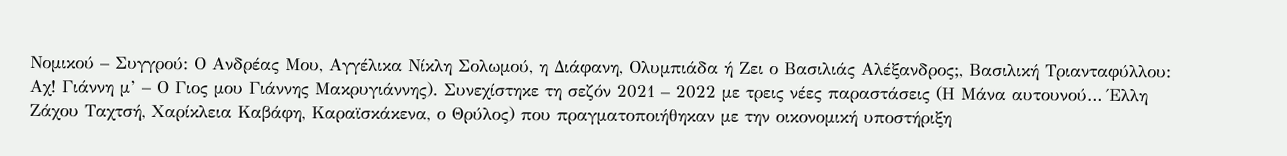Νομικού – Συγγρού: Ο Ανδρέας Μου, Αγγέλικα Νίκλη Σολωμού, η Διάφανη, Ολυμπιάδα ή Ζει ο Βασιλιάς Αλέξανδρος;, Βασιλική Τριανταφύλλου: Αχ! Γιάννη μ’ – Ο Γιος μου Γιάννης Μακρυγιάννης). Συνεχίστηκε τη σεζόν 2021 – 2022 με τρεις νέες παραστάσεις (Η Μάνα αυτουνού… Έλλη Ζάχου Ταχτσή, Χαρίκλεια Καβάφη, Καραϊσκάκενα, ο Θρύλος) που πραγματοποιήθηκαν με την οικονομική υποστήριξη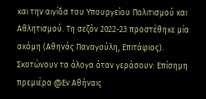και την αιγίδα του Υπουργείου Πολιτισμού και Αθλητισμού. Τη σεζόν 2022-23 προστέθηκε μία ακόμη (Αθηνάς Παναγούλη, Επιτάφιος).
Σκοτώνουν τα άλογα όταν γεράσουν: Επίσημη πρεμιέρα @Εν Αθήναις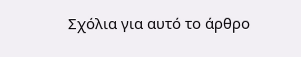Σχόλια για αυτό το άρθρο